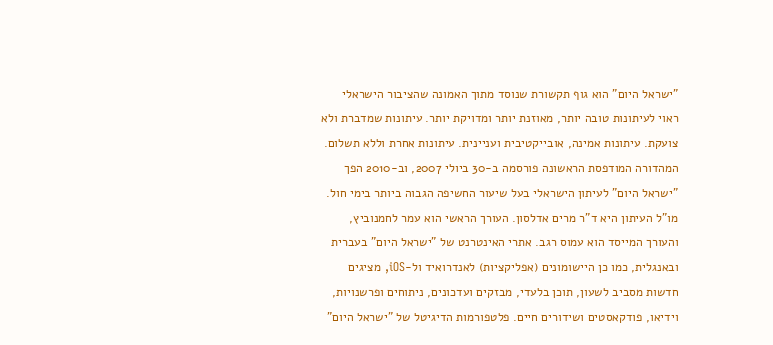"ישראל היום" הוא גוף תקשורת שנוסד מתוך האמונה שהציבור הישראלי ראוי לעיתונות טובה יותר, מאוזנת יותר ומדויקת יותר. עיתונות שמדברת ולא צועקת. עיתונות אמינה, אובייקטיבית ועניינית. עיתונות אחרת וללא תשלום. המהדורה המודפסת הראשונה פורסמה ב-30 ביולי 2007, וב-2010 הפך "ישראל היום" לעיתון הישראלי בעל שיעור החשיפה הגבוה ביותר בימי חול. מו"ל העיתון היא ד"ר מרים אדלסון. העורך הראשי הוא עמר לחמנוביץ, והעורך המייסד הוא עמוס רגב. אתרי האינטרנט של "ישראל היום" בעברית ובאנגלית, כמו כן היישומונים (אפליקציות) לאנדרואיד ול-iOS, מציגים חדשות מסביב לשעון, תוכן בלעדי, מבזקים ועדכונים, ניתוחים ופרשנויות, וידיאו, פודקאסטים ושידורים חיים. פלטפורמות הדיגיטל של "ישראל היום"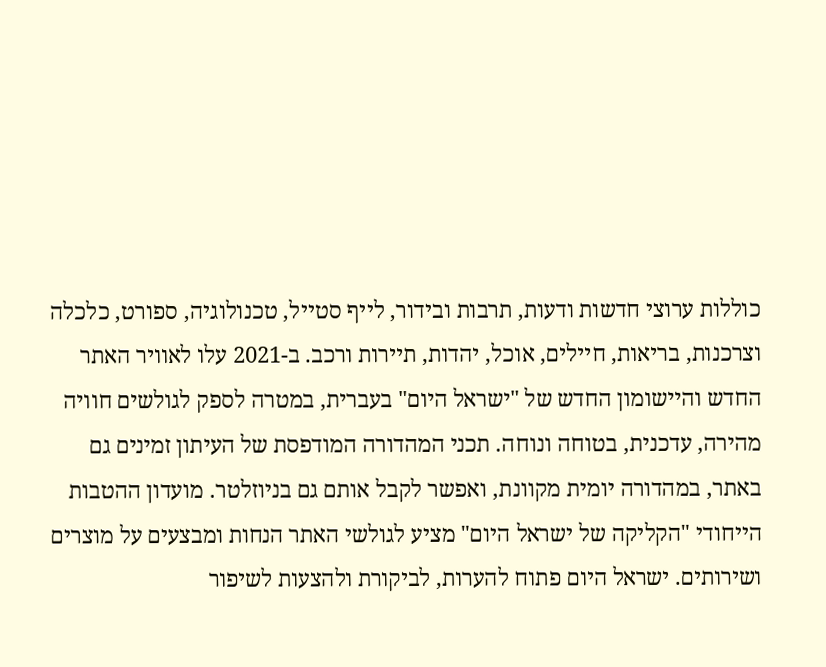כוללות ערוצי חדשות ודעות, תרבות ובידור, לייף סטייל, טכנולוגיה, ספורט, כלכלה וצרכנות, בריאות, חיילים, אוכל, יהדות, תיירות ורכב. ב-2021 עלו לאוויר האתר החדש והיישומון החדש של "ישראל היום" בעברית, במטרה לספק לגולשים חוויה מהירה, עדכנית, בטוחה ונוחה. תכני המהדורה המודפסת של העיתון זמינים גם באתר, במהדורה יומית מקוונת, ואפשר לקבל אותם גם בניוזלטר. מועדון ההטבות הייחודי "הקליקה של ישראל היום" מציע לגולשי האתר הנחות ומבצעים על מוצרים ושירותים. ישראל היום פתוח להערות, לביקורת ולהצעות לשיפור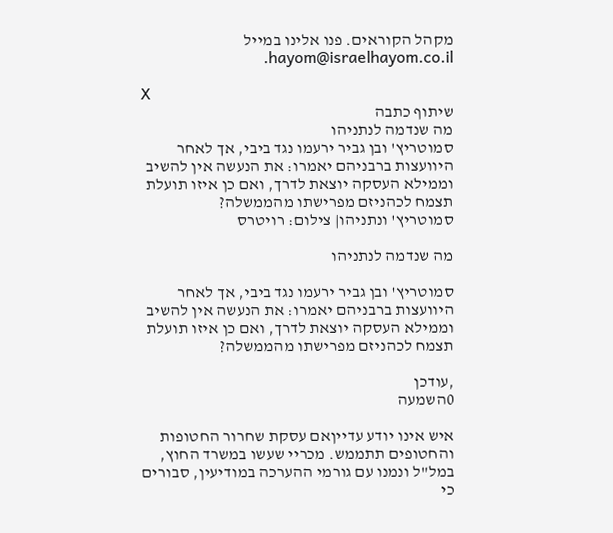מקהל הקוראים. פנו אלינו במייל hayom@israelhayom.co.il.

X
שיתוף כתבה
מה שנדמה לנתניהו
סמוטריץ' ובן גביר ירעמו נגד ביבי, אך לאחר היוועצות ברבניהם יאמרו: את הנעשה אין להשיב וממילא העסקה יוצאת לדרך, ואם כן איזו תועלת תצמח לכהניזם מפרישתו מהממשלה?
סמוטריץ' ונתניהו| צילום: רויטרס

מה שנדמה לנתניהו

סמוטריץ' ובן גביר ירעמו נגד ביבי, אך לאחר היוועצות ברבניהם יאמרו: את הנעשה אין להשיב וממילא העסקה יוצאת לדרך, ואם כן איזו תועלת תצמח לכהניזם מפרישתו מהממשלה?

,עודכן
0השמעה

איש אינו יודע עדייןאם עסקת שחרור החטופות והחטופים תתממש. מכריי שעשו במשרד החוץ, במל"ל ונמנו עם גורמי ההערכה במודיעין, סבורים כי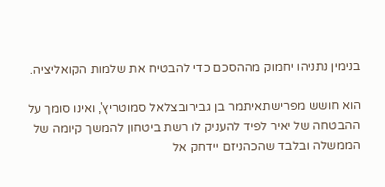בנימין נתניהו יחמוק מההסכם כדי להבטיח את שלמות הקואליציה.

הוא חושש מפרישתאיתמר בן גבירובצלאל סמוטריץ', ואינו סומך על ההבטחה של יאיר לפיד להעניק לו רשת ביטחון להמשך קיומה של הממשלה ובלבד שהכהניזם יידחק אל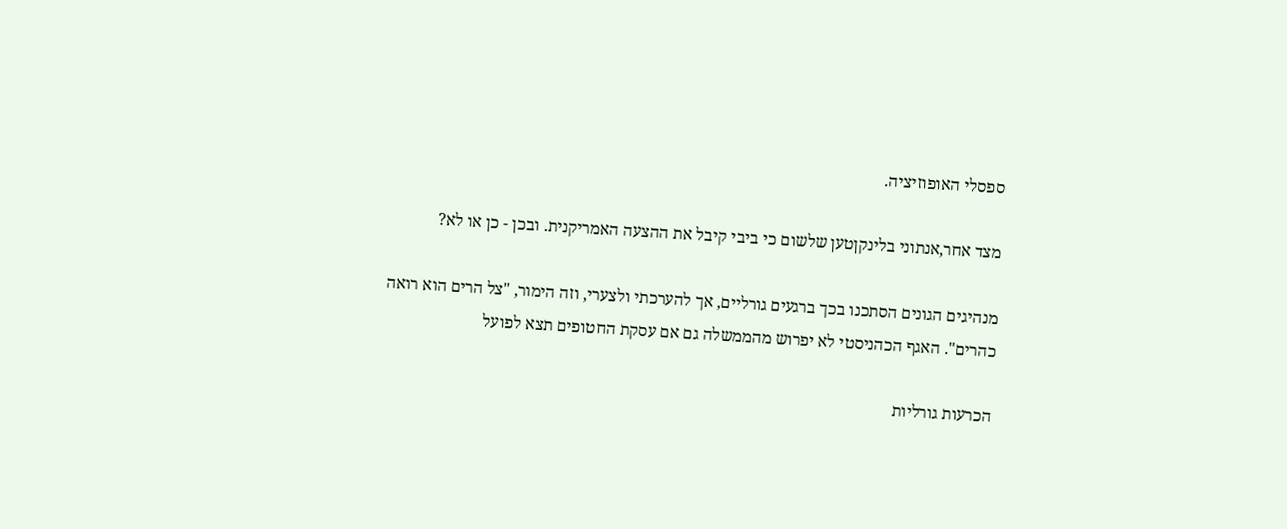ספסלי האופוזיציה.

מצד אחר,אנתוני בלינקןטען שלשום כי ביבי קיבל את ההצעה האמריקנית. ובכן - כן או לא?

מנהיגים הגונים הסתכנו בכך ברגעים גורליים, אך להערכתי ולצערי, וזה הימור, "צל הרים הוא רואה כהרים". האגף הכהניסטי לא יפרוש מהממשלה גם אם עסקת החטופים תצא לפועל

הכרעות גורליות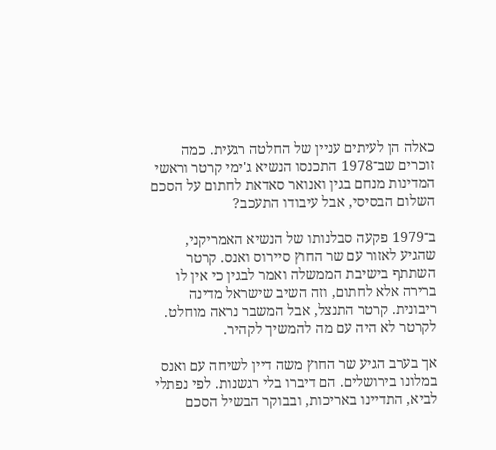כאלה הן לעיתים עניין של החלטה רגעית. כמה זוכרים שב־1978 התכנסו הנשיא ג'ימי קרטר וראשי המדינות מנחם בגין ואנואר סאדאת לחתום על הסכם השלום הבסיסי, אבל עיבודו התעכב?

ב־1979 פקעה סבלנותו של הנשיא האמריקני, שהגיע לאזור עם שר החוץ סיירוס ואנס. קרטר השתתף בישיבת הממשלה ואמר לבגין כי אין לו ברירה אלא לחתום, וזה השיב שישראל מדינה ריבונית. קרטר התנצל, אבל המשבר נראה מוחלט. לקרטר לא היה עם מה להמשיך לקהיר.

אך בערב הגיע שר החוץ משה דיין לשיחה עם ואנס במלונו בירושלים. הם דיברו בלי רגשנות. לפי נפתלי לביא, התדיינו באריכות, ובבוקר הבשיל הסכם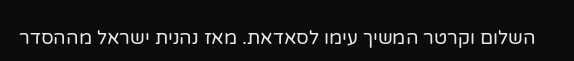השלום וקרטר המשיך עימו לסאדאת. מאז נהנית ישראל מההסדר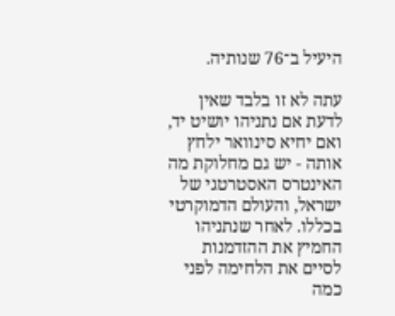היעיל ב־76 שנותיה.

עתה לא זו בלבד שאין לדעת אם נתניהו יושיט יד, ואם יחיא סינוואר ילחץ אותה - יש גם מחלוקת מה האינטרס האסטרטגי של ישראל, והעולם הדמוקרטי בכללו. לאחר שנתניהו החמיץ את ההזדמנות לסיים את הלחימה לפני כמה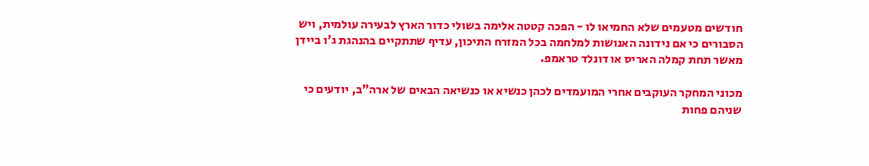חודשים מטעמים שלא החמיאו לו - הפכה קטטה אלימה בשולי כדור הארץ לבעירה עולמית, ויש הסבורים כי אם נידונה האנושות למלחמה בכל המזרח התיכון, עדיף שתתקיים בהנהגת ג'ו ביידן מאשר תחת קמלה האריס או דונלד טראמפ.

מכוני המחקר העוקבים אחרי המועמדים לכהן כנשיא או כנשיאה הבאים של ארה"ב, יודעים כי שניהם פחות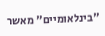"בינלאומיים" מאשר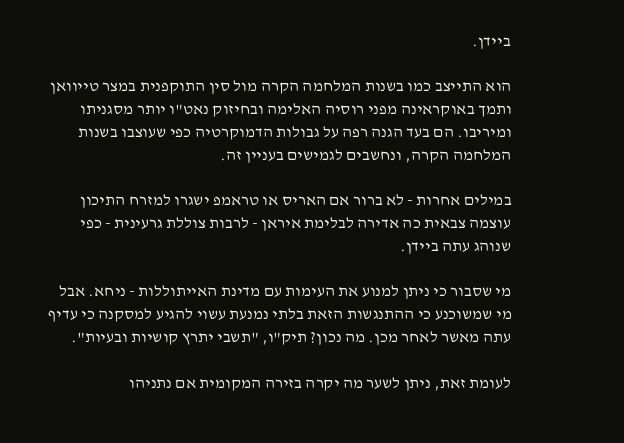ביידן.

הוא התייצב כמו בשנות המלחמה הקרה מול סין התוקפנית במצר טייוואן ותמך באוקראינה מפני רוסיה האלימה ובחיזוק נאט"ו יותר מסגניתו ומיריבו. הם בעד הגנה רפה על גבולות הדמוקרטיה כפי שעוצבו בשנות המלחמה הקרה, ונחשבים לגמישים בעניין זה.

במילים אחרות - לא ברור אם האריס או טראמפ ישגרו למזרח התיכון עוצמה צבאית כה אדירה לבלימת איראן - לרבות צוללת גרעינית - כפי שנוהג עתה ביידן.

מי שסבור כי ניתן למנוע את העימות עם מדינת האייתוללות - ניחא. אבל מי שמשוכנע כי ההתנגשות הזאת בלתי נמנעת עשוי להגיע למסקנה כי עדיף עתה מאשר לאחר מכן. מה נכון? תיק"ו, "תשבי יתרץ קושיות ובעיות".

לעומת זאת, ניתן לשער מה יקרה בזירה המקומית אם נתניהו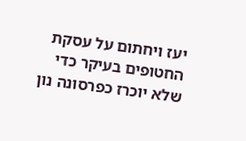יעז ויחתום על עסקת החטופים בעיקר כדי שלא יוכרז כפרסונה נון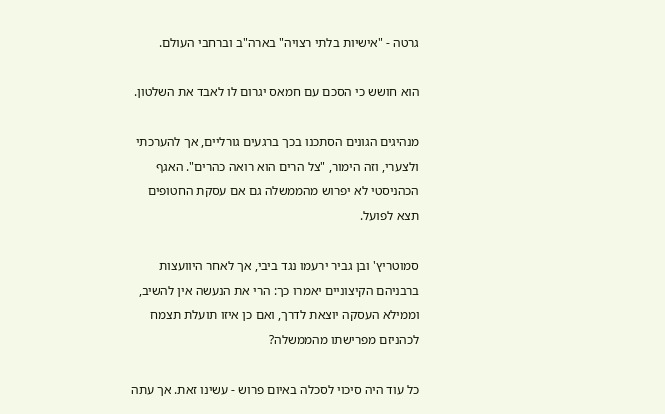גרטה - "אישיות בלתי רצויה" בארה"ב וברחבי העולם.

הוא חושש כי הסכם עם חמאס יגרום לו לאבד את השלטון.

מנהיגים הגונים הסתכנו בכך ברגעים גורליים, אך להערכתי ולצערי, וזה הימור, "צל הרים הוא רואה כהרים". האגף הכהניסטי לא יפרוש מהממשלה גם אם עסקת החטופים תצא לפועל.

סמוטריץ' ובן גביר ירעמו נגד ביבי, אך לאחר היוועצות ברבניהם הקיצוניים יאמרו כך: הרי את הנעשה אין להשיב, וממילא העסקה יוצאת לדרך, ואם כן איזו תועלת תצמח לכהניזם מפרישתו מהממשלה?

כל עוד היה סיכוי לסכלה באיום פרוש - עשינו זאת. אך עתה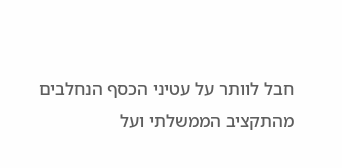חבל לוותר על עטיני הכסף הנחלבים מהתקציב הממשלתי ועל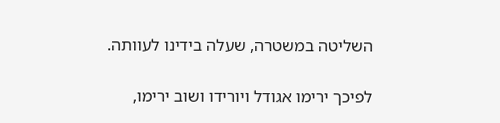השליטה במשטרה, שעלה בידינו לעוותה.

לפיכך ירימו אגודל ויורידו ושוב ירימו,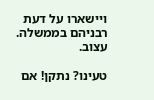ויישארו על דעת רבניהם בממשלה. עצוב.

טעינו? נתקן! אם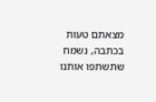מצאתם טעות בכתבה, נשמח שתשתפו אותנו